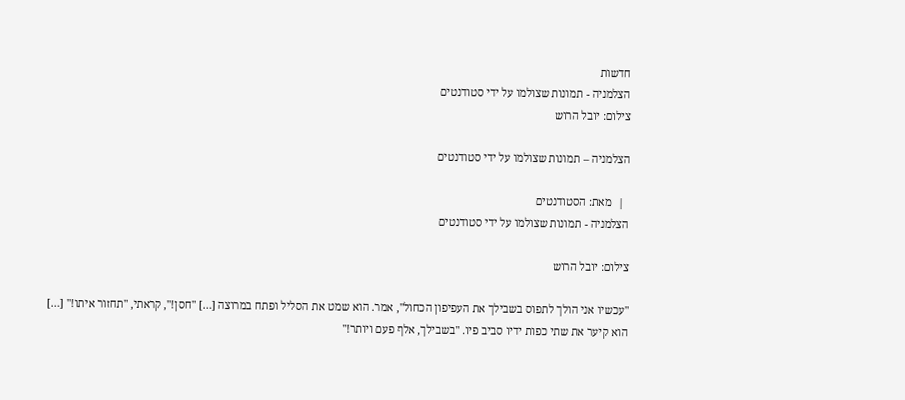חדשות
הצלמניה - תמונות שצולמו על ידי סטודנטים
צילום: יובל הרוש

הצלמניה – תמונות שצולמו על ידי סטודנטים

  |  מאת: הסטודנטים
הצלמניה - תמונות שצולמו על ידי סטודנטים

צילום: יובל הרוש

"עכשיו אני הולך לתפוס בשבילך את העפיפון הכחול", אמר. הוא שמט את הסליל ופתח במרוצה […] "חסן!", קראתי, "תחזור איתו!" […] הוא קיער את שתי כפות ידיו סביב פיו. "בשבילך, אלף פעם ויותר!"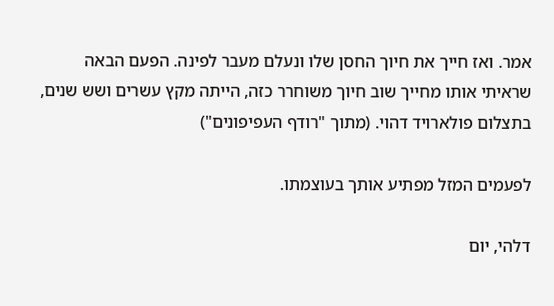אמר. ואז חייך את חיוך החסן שלו ונעלם מעבר לפינה. הפעם הבאה שראיתי אותו מחייך שוב חיוך משוחרר כזה, הייתה מקץ עשרים ושש שנים, בתצלום פולארויד דהוי. (מתוך "רודף העפיפונים")

לפעמים המזל מפתיע אותך בעוצמתו.

דלהי, יום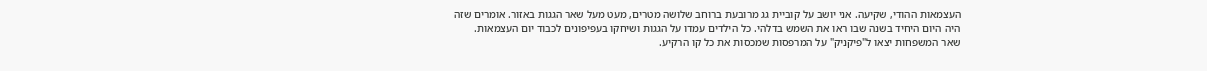העצמאות ההודי, שקיעה. אני יושב על קוביית גג מרובעת ברוחב שלושה מטרים, מעט מעל שאר הגגות באזור. אומרים שזה היה היום היחיד בשנה שבו ראו את השמש בדלהי. כל הילדים עמדו על הגגות ושיחקו בעפיפונים לכבוד יום העצמאות. שאר המשפחות יצאו ל"פיקניק" על המרפסות שמכסות את כל קו הרקיע.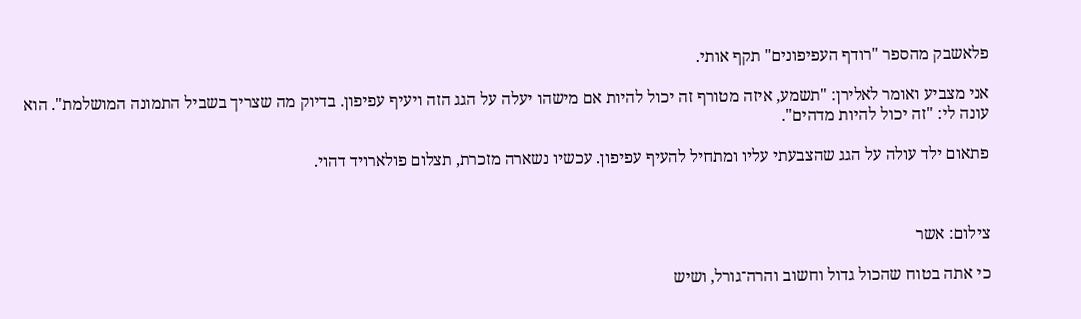פלאשבק מהספר "רודף העפיפונים" תקף אותי.

אני מצביע ואומר לאלירן: "תשמע, איזה מטורף זה יכול להיות אם מישהו יעלה על הגג הזה ויעיף עפיפון. בדיוק מה שצריך בשביל התמונה המושלמת". הוא עונה לי: "זה יכול להיות מדהים".

פתאום ילד עולה על הגג שהצבעתי עליו ומתחיל להעיף עפיפון. עכשיו נשארה מזכרת, תצלום פולארויד דהוי.



צילום: אשר

כי אתה בטוח שהכול גדול וחשוב והרה־גורל, ושיש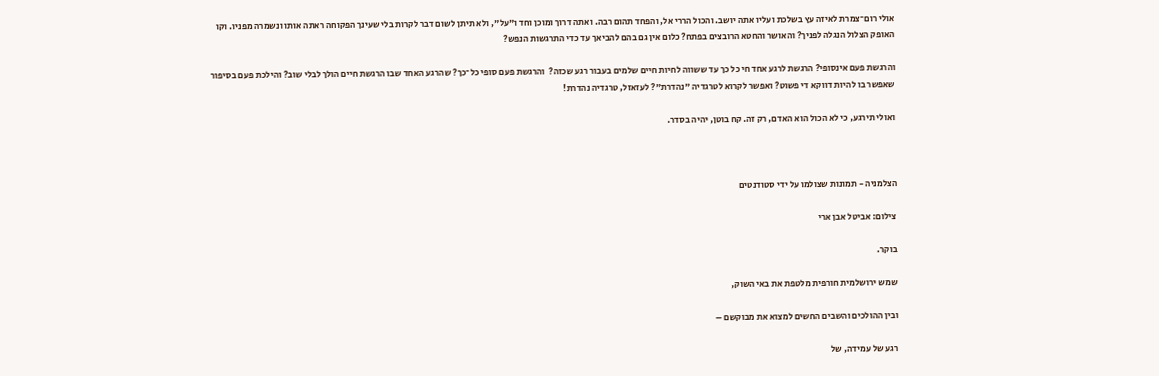אולי רום־צמרת לאיזה עץ בשלכת ועליו אתה יושב. והכול הררי אל, והפחד תהום רבה. ואתה דרוך ומוכן וחד ו"על", ולא תיתן לשום דבר לקרות בלי שעינך הפקוחה ראתה אותו ונשמרה מפניו. וקו האופק הצלול הנגלה לפניך? והאושר והחטא הרובצים בפתח? כלום אין גם בהם להביאך עד כדי התרגשות הנפש?

והרגשת פעם אינסופי? הרגשת לרגע אחד חי כל כך עד ששווה לחיות חיים שלמים בעבור רגע שכזה?  והרגשת פעם סופי כל־כך? שהרגע האחד שבו הרגשת חיים הולך לבלי שוב? והילכת פעם בסיפור שאפשר בו להיות דווקא די פשוט? ואפשר לקרוא לטרגדיה "נהדרת"? לעזאזל, טרגדיה נהדרת!

ואולי תירגע, כי לא הכול הוא האדם, רק זה. קח בוטן, יהיה בסדר.



הצלמניה - תמונות שצולמו על ידי סטודנטים

צילום: אביטל אבן ארי

בוקר.

שמש ירושלמית חורפית מלטפת את באי השוק,

ובין ההולכים והשבים החשים למצוא את מבוקשם –

רגע של עמידה, של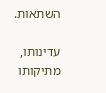השתאות.

עדינותו, מתיקותו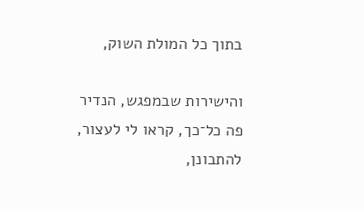בתוך כל המולת השוק,

והישירות שבמפגש, הנדיר פה כל־כך, קראו לי לעצור, להתבונן,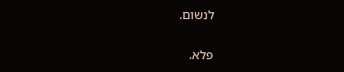לנשום.

פלא.